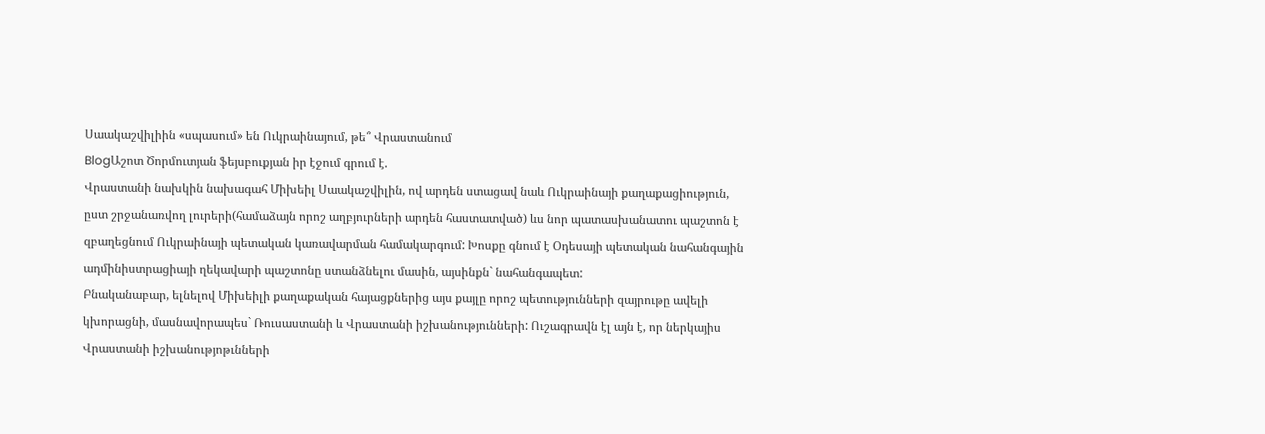Սաակաշվիլիին «սպասում» են Ուկրաինայում, թե՞ Վրաստանում
BlogԱշոտ Ծորմուտյան ֆեյսբուքյան իր էջում գրում է.
Վրաստանի նախկին նախագահ Միխեիլ Սաակաշվիլին, ով արդեն ստացավ նաև Ուկրաինայի քաղաքացիություն, ըստ շրջանառվող լուրերի(համաձայն որոշ աղբյուրների արդեն հաստատված) ևս նոր պատասխանատու պաշտոն է զբաղեցնում Ուկրաինայի պետական կառավարման համակարգում: Խոսքը գնում է Օդեսայի պետական նահանգային ադմինիստրացիայի ղեկավարի պաշտոնը ստանձնելու մասին, այսինքն` նահանգապետ:
Բնականաբար, ելնելով Միխեիլի քաղաքական հայացքներից այս քայլը որոշ պետությունների զայրութը ավելի կխորացնի, մասնավորապես` Ռուսաստանի և Վրաստանի իշխանությունների: Ուշագրավն էլ այն է, որ ներկայիս Վրաստանի իշխանությոթւնների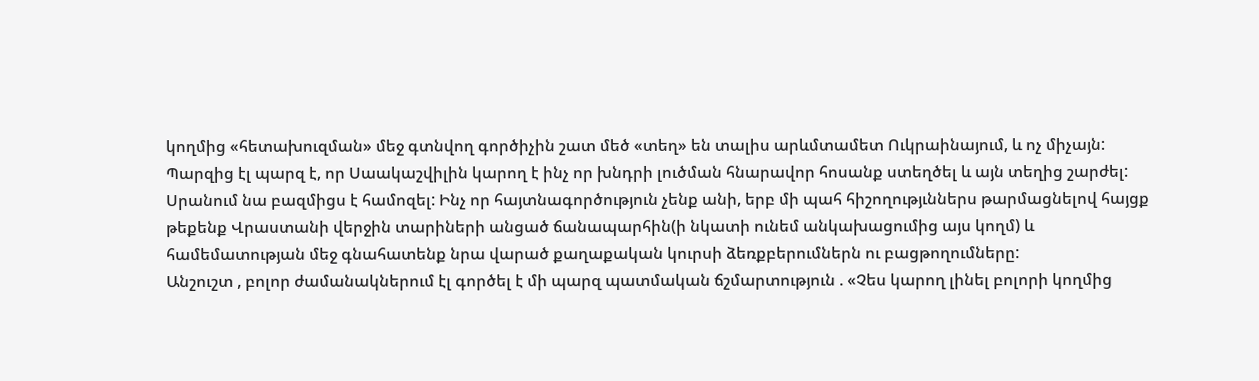կողմից «հետախուզման» մեջ գտնվող գործիչին շատ մեծ «տեղ» են տալիս արևմտամետ Ուկրաինայում, և ոչ միչայն:
Պարզից էլ պարզ է, որ Սաակաշվիլին կարող է ինչ որ խնդրի լուծման հնարավոր հոսանք ստեղծել և այն տեղից շարժել: Սրանում նա բազմիցս է համոզել: Ինչ որ հայտնագործություն չենք անի, երբ մի պահ հիշողությւններս թարմացնելով հայցք թեքենք Վրաստանի վերջին տարիների անցած ճանապարհին(ի նկատի ունեմ անկախացումից այս կողմ) և համեմատության մեջ գնահատենք նրա վարած քաղաքական կուրսի ձեռքբերումներն ու բացթողումները:
Անշուշտ , բոլոր ժամանակներում էլ գործել է մի պարզ պատմական ճշմարտություն . «Չես կարող լինել բոլորի կողմից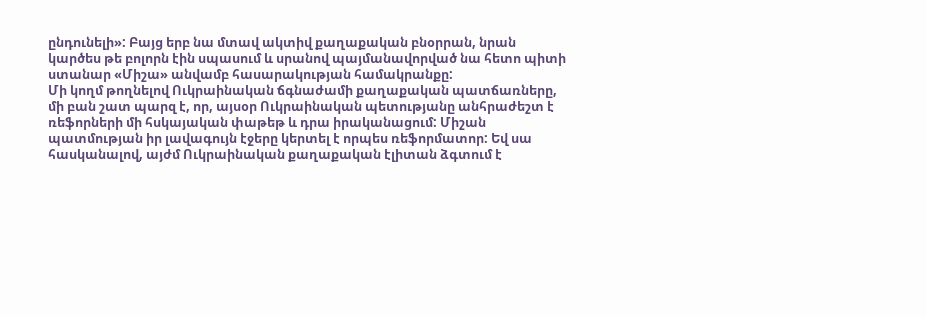ընդունելի»: Բայց երբ նա մտավ ակտիվ քաղաքական բնօրրան, նրան կարծես թե բոլորն էին սպասում և սրանով պայմանավորված նա հետո պիտի ստանար «Միշա» անվամբ հասարակության համակրանքը:
Մի կողմ թողնելով Ուկրաինական ճգնաժամի քաղաքական պատճառները, մի բան շատ պարզ է, որ, այսօր Ուկրաինական պետությանը անհրաժեշտ է ռեֆորների մի հսկայական փաթեթ և դրա իրականացում: Միշան պատմության իր լավագույն էջերը կերտել է որպես ռեֆորմատոր: Եվ սա հասկանալով, այժմ Ուկրաինական քաղաքական էլիտան ձգտում է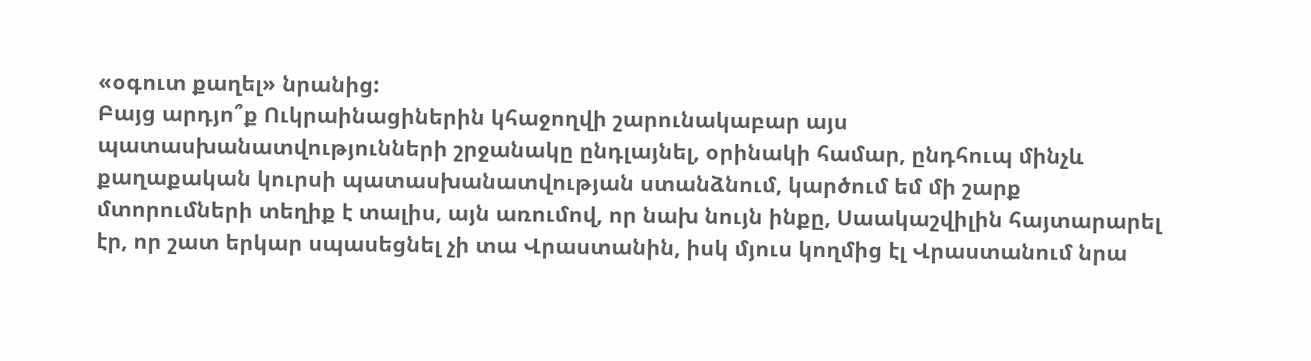«օգուտ քաղել» նրանից:
Բայց արդյո՞ք Ուկրաինացիներին կհաջողվի շարունակաբար այս պատասխանատվությունների շրջանակը ընդլայնել, օրինակի համար, ընդհուպ մինչև քաղաքական կուրսի պատասխանատվության ստանձնում, կարծում եմ մի շարք մտորումների տեղիք է տալիս, այն առումով, որ նախ նույն ինքը, Սաակաշվիլին հայտարարել էր, որ շատ երկար սպասեցնել չի տա Վրաստանին, իսկ մյուս կողմից էլ Վրաստանում նրա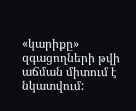«կարիքը» զգացողների թվի աճման միտում է նկատվում: